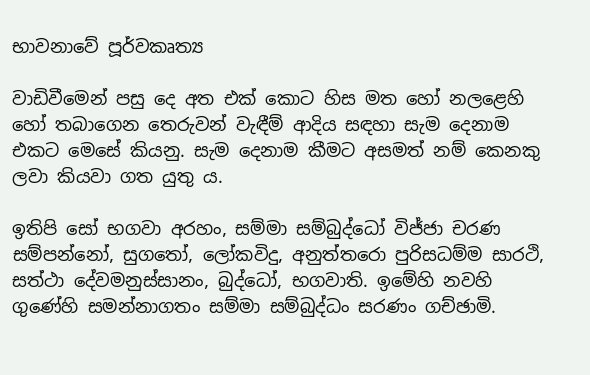භාවනාවේ පූර්වකෘත්‍ය

වාඩිවීමෙන් පසු දෙ අත එක් කොට හිස මත හෝ නලළෙහි හෝ තබාගෙන තෙරුවන් වැඳීම් ආදිය සඳහා සැම දෙනාම එකට මෙසේ කියනු. සැම දෙනාම කීමට අසමත් නම් කෙනකු ලවා කියවා ගත යුතු ය.

ඉතිපි සෝ භගවා අරහං, සම්මා සම්බුද්ධෝ විජ්ජා චරණ සම්පන්නෝ, සුගතෝ, ලෝකවිදු, අනුත්තරො පුරිසධම්ම සාරථි, සත්ථා දේවමනුස්සානං, බුද්ධෝ, භගවාති. ඉමේහි නවහි ගුණේහි සමන්නාගතං සම්මා සම්බුද්ධං සරණං ගච්ඡාමි.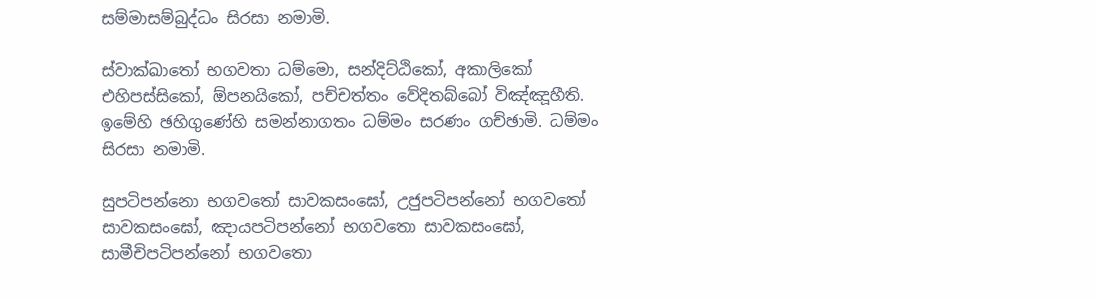සම්මාසම්බුද්ධං සිරසා නමාමි.

ස්වාක්ඛාතෝ භගවතා ධම්මො, සන්දිට්ඨිකෝ, අකාලිකෝ එහිපස්සිකෝ, ඕපනයිකෝ, පච්චත්තං වේදිතබ්බෝ විඤ්ඤූහීති. ඉමේහි ඡහිගුණේහි සමන්නාගතං ධම්මං සරණං ගච්ඡාමි. ධම්මං සිරසා නමාමි.

සුපටිපන්නො භගවතෝ සාවකසංඝෝ, උජුපටිපන්නෝ භගවතෝ සාවකසංඝෝ, ඤායපටිපන්නෝ භගවතො සාවකසංඝෝ, සාමීචිපටිපන්නෝ භගවතො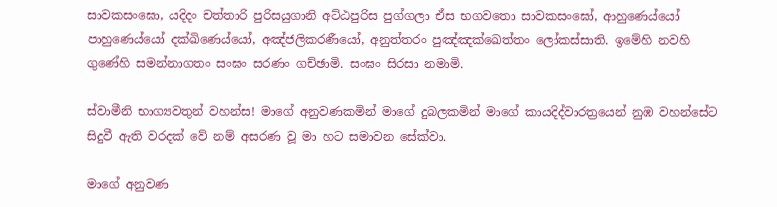සාවකසංඝො, යදිදං චත්තාරි පුරිසයුගානි අට්ඨපුරිස පුග්ගලා ඒස භගවතො සාවකසංඝෝ, ආහුණෙය්යෝ පාහුණෙය්යෝ දක්ඛිණෙය්යෝ, අඤ්ජලිකරණීයෝ, අනුත්තරං පුඤ්ඤක්ඛෙත්තං ලෝකස්සාති. ඉමේහි නවහි ගුණේහි සමන්නාගතං සංඝං සරණං ගච්ඡාමි. සංඝං සිරසා නමාමි.

ස්වාමීනි භාග්‍යවතුන් වහන්ස! මාගේ අනුවණකමින් මාගේ දුබලකමින් මාගේ කායදිද්වාරත්‍රයෙන් නුඹ වහන්සේට සිදුවී ඇති වරදක් වේ නම් අසරණ වූ මා හට සමාවන සේක්වා.

මාගේ අනුවණ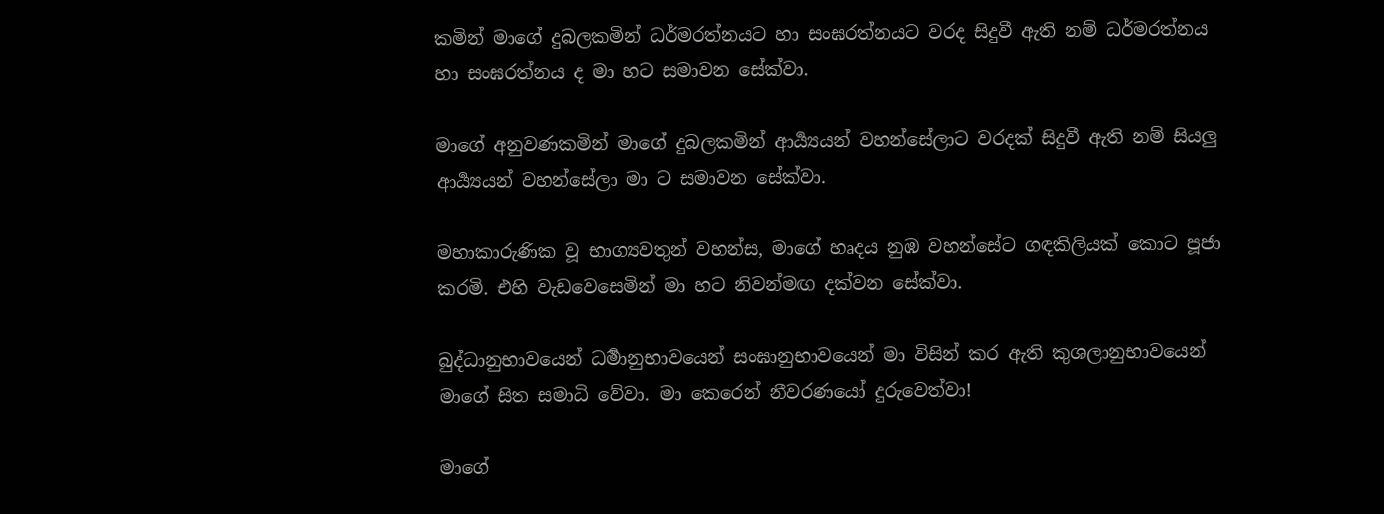කමින් මාගේ දුබලකමින් ධර්මරත්නයට හා සංඝරත්නයට වරද සිදුවී ඇති නම් ධර්මරත්නය හා සංඝරත්නය ද මා හට සමාවන සේක්වා.

මාගේ අනුවණකමින් මාගේ දුබලකමින් ආර්‍ය්‍යයන් වහන්සේලාට වරදක් සිදුවී ඇති නම් සියලු ආර්‍ය්‍යයන් වහන්සේලා මා ට සමාවන සේක්වා.

මහාකාරුණික වූ භාග්‍යවතුන් වහන්ස, මාගේ හෘදය නුඹ වහන්සේට ගඳකිලියක් කොට පූජා කරමි. එහි වැඩවෙසෙමින් මා හට නිවන්මඟ දක්වන සේක්වා.

බුද්ධානුභාවයෙන් ධර්‍මානුභාවයෙන් සංඝානුභාවයෙන් මා විසින් කර ඇති කුශලානුභාවයෙන් මාගේ සිත සමාධි වේවා. මා කෙරෙන් නීවරණයෝ දුරුවෙත්වා!

මාගේ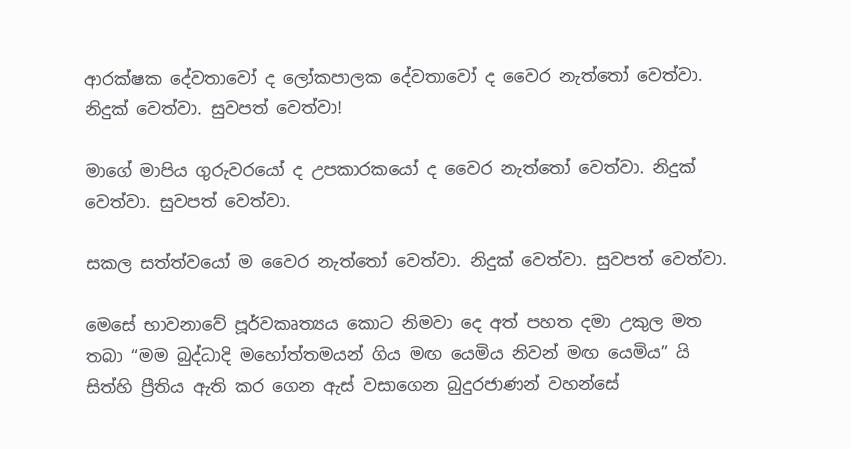ආරක්ෂක දේවතාවෝ ද ලෝකපාලක දේවතාවෝ ද වෛර නැත්තෝ වෙත්වා. නිදුක් වෙත්වා. සුවපත් වෙත්වා!

මාගේ මාපිය ගුරුවරයෝ ද උපකාරකයෝ ද වෛර නැත්තෝ වෙත්වා. නිදුක් වෙත්වා. සුවපත් වෙත්වා.

සකල සත්ත්වයෝ ම වෛර නැත්තෝ වෙත්වා. නිදුක් වෙත්වා. සුවපත් වෙත්වා.

මෙසේ භාවනාවේ පූර්වකෘත්‍යය කොට නිමවා දෙ අත් පහත දමා උකුල මත තබා “මම බුද්ධාදි මහෝත්තමයන් ගිය මඟ යෙමිය නිවන් මඟ යෙමිය” යි සිත්හි ප්‍රීතිය ඇති කර ගෙන ඇස් වසාගෙන බුදුරජාණන් වහන්සේ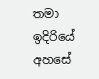තමා ඉදිරියේ අහසේ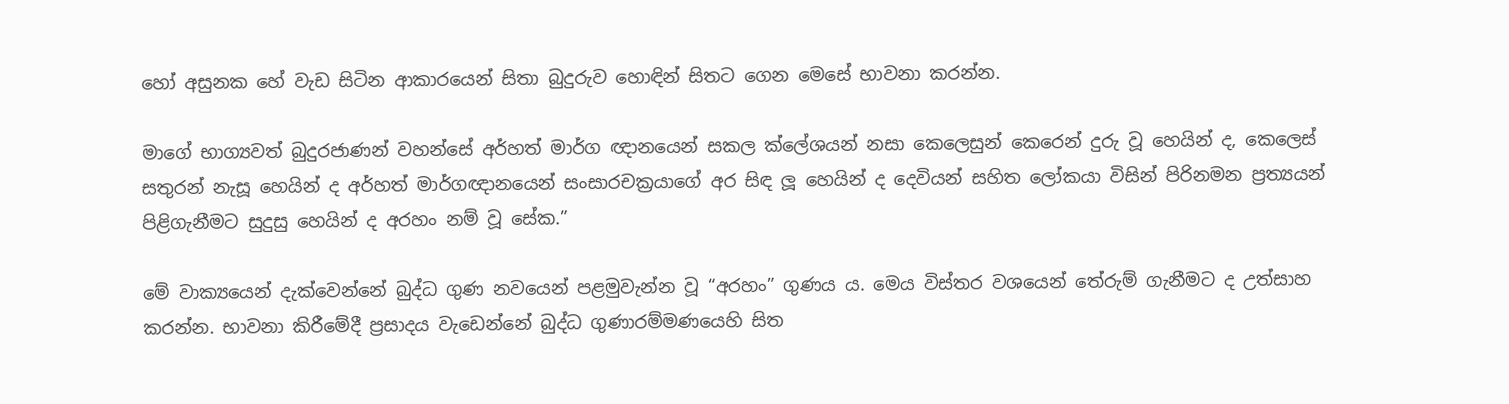හෝ අසුනක හේ වැඩ සිටින ආකාරයෙන් සිතා බුදුරුව හොඳින් සිතට ගෙන මෙසේ භාවනා කරන්න.

මාගේ භාග්‍යවත් බුදුරජාණන් වහන්සේ අර්හත් මාර්ග ඥානයෙන් සකල ක්ලේශයන් නසා කෙලෙසුන් කෙරෙන් දුරු වූ හෙයින් ද, කෙලෙස් සතුරන් නැසූ හෙයින් ද අර්හත් මාර්ගඥානයෙන් සංසාරචක්‍රයාගේ අර සිඳ ලූ හෙයින් ද දෙවියන් සහිත ලෝකයා විසින් පිරිනමන ප්‍ර‍ත්‍යයන් පිළිගැනීමට සුදුසු හෙයින් ද අරහං නම් වූ සේක.”

මේ වාක්‍යයෙන් දැක්වෙන්නේ බුද්ධ ගුණ නවයෙන් පළමුවැන්න වූ “අරහං” ගුණය ය. මෙය විස්තර වශයෙන් තේරුම් ගැනීමට ද උත්සාහ කරන්න. භාවනා කිරීමේදී ප්‍ර‍සාදය වැඩෙන්නේ බුද්ධ ගුණාරම්මණයෙහි සිත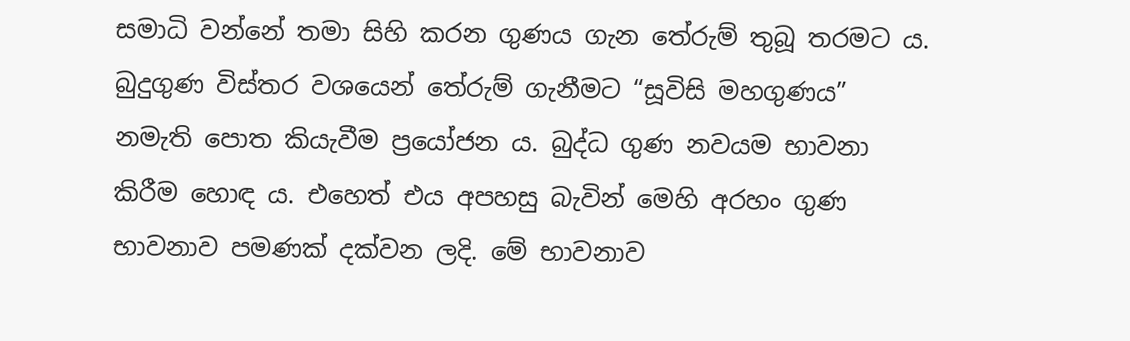සමාධි වන්නේ තමා සිහි කරන ගුණය ගැන තේරුම් තුබූ තරමට ය. බුදුගුණ විස්තර වශයෙන් තේරුම් ගැනීමට “සූවිසි මහගුණය” නමැති පොත කියැවීම ප්‍රයෝජන ය. බුද්ධ ගුණ නවයම භාවනා කිරීම හොඳ ය. එහෙත් එය අපහසු බැවින් මෙහි අරහං ගුණ භාවනාව පමණක් දක්වන ලදි. මේ භාවනාව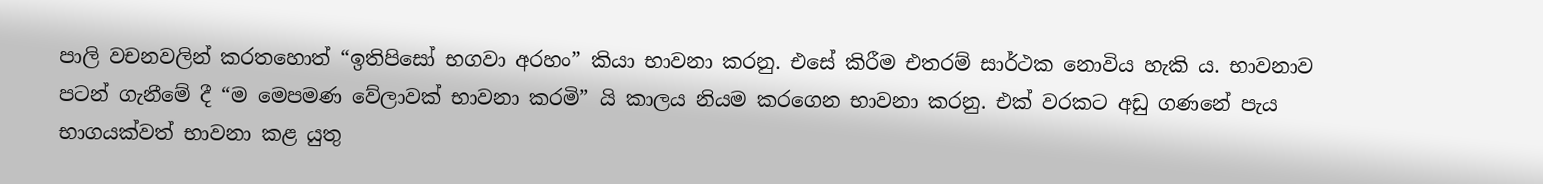පාලි වචනවලින් කරතහොත් “ඉතිපිසෝ භගවා අරහං” කියා භාවනා කරනු. එසේ කිරීම එතරම් සාර්ථක නොවිය හැකි ය. භාවනාව පටන් ගැනීමේ දී “ම මෙපමණ වේලාවක් භාවනා කරමි” යි කාලය නියම කරගෙන භාවනා කරනු. එක් වරකට අඩු ගණනේ පැය භාගයක්වත් භාවනා කළ යුතු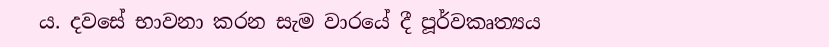ය. දවසේ භාවනා කරන සැම වාරයේ දී පූර්වකෘත්‍යය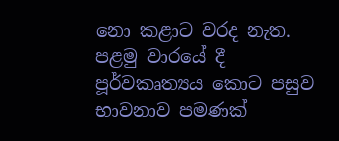නො කළාට වරද නැත. පළමු වාරයේ දී පූර්වකෘත්‍යය කොට පසුව භාවනාව පමණක්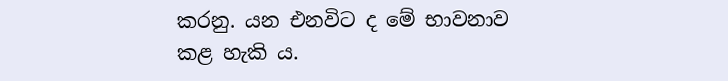කරනු. යන එනවිට ද මේ භාවනාව කළ හැකි ය.